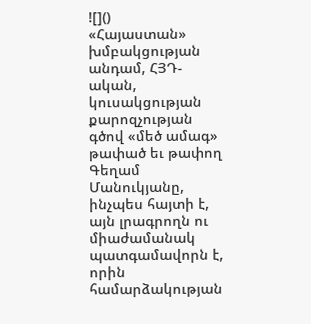![]()
«Հայաստան» խմբակցության անդամ, ՀՅԴ-ական, կուսակցության քարոզչության գծով «մեծ ամագ» թափած եւ թափող Գեղամ Մանուկյանը, ինչպես հայտի է, այն լրագրողն ու միաժամանակ պատգամավորն է, որին համարձակության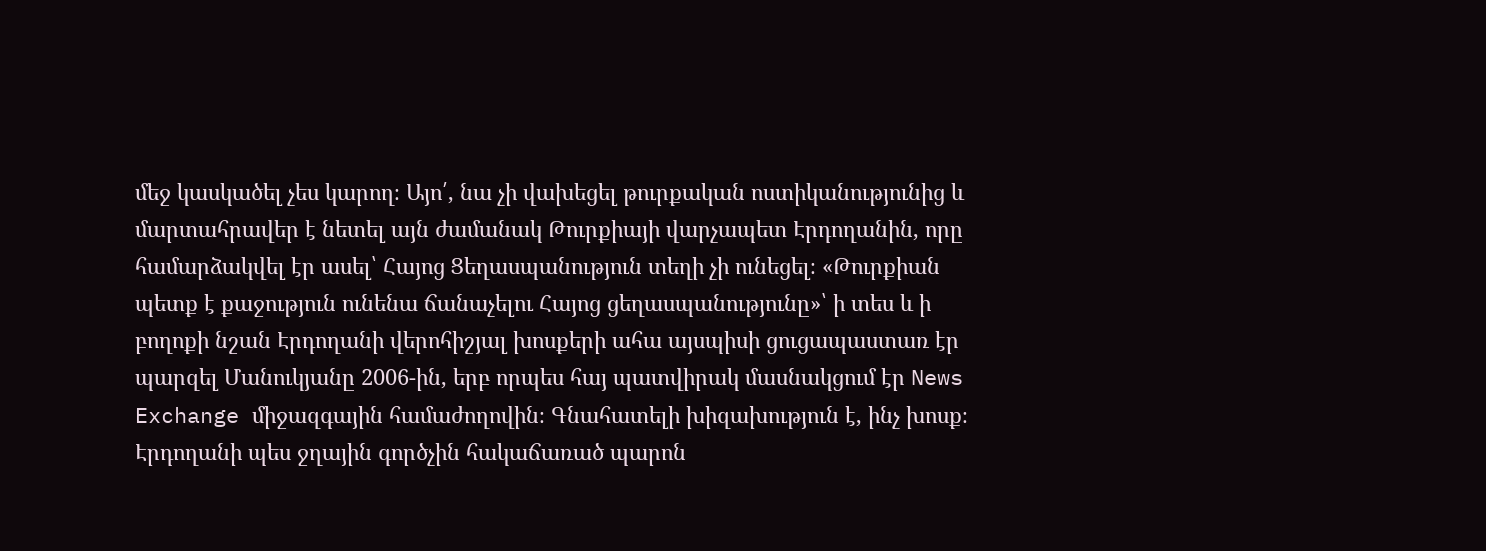մեջ կասկածել չես կարող։ Այո՛, նա չի վախեցել թուրքական ոստիկանությունից և մարտահրավեր է նետել այն ժամանակ Թուրքիայի վարչապետ Էրդողանին, որը համարձակվել էր ասել՝ Հայոց Ցեղասպանություն տեղի չի ունեցել։ «Թուրքիան պետք է քաջություն ունենա ճանաչելու Հայոց ցեղասպանությունը»՝ ի տես և ի բողոքի նշան Էրդողանի վերոհիշյալ խոսքերի ահա այսպիսի ցուցապաստառ էր պարզել Մանուկյանը 2006-ին, երբ որպես հայ պատվիրակ մասնակցում էր News Exchange միջազգային համաժողովին։ Գնահատելի խիզախություն է, ինչ խոսք։ Էրդողանի պես ջղային գործչին հակաճառած պարոն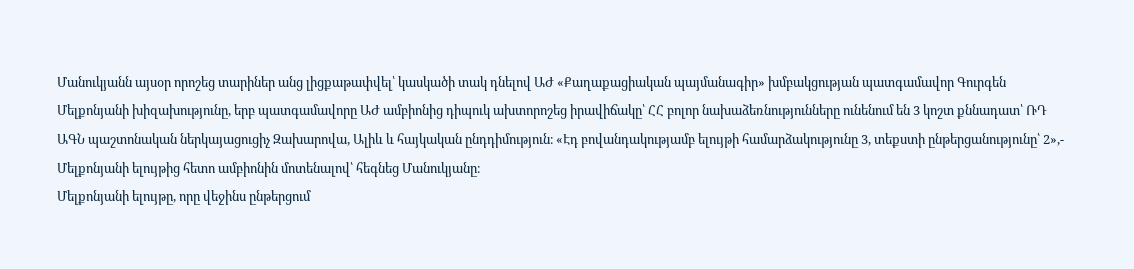Մանուկյանն այսօր որոշեց տարիներ անց լիցքաթափվել՝ կասկածի տակ դնելով ԱԺ «Քաղաքացիական պայմանագիր» խմբակցության պատգամավոր Գուրգեն Մելքոնյանի խիզախությունը, երբ պատգամավորը ԱԺ ամբիոնից դիպուկ ախտորոշեց իրավիճակը՝ ՀՀ բոլոր նախաձեռնությունները ունենում են 3 կոշտ քննադատ՝ ՌԴ ԱԳՆ պաշտոնական ներկայացուցիչ Զախարովա, Ալիև և հայկական ընդդիմություն։ «Էդ բովանդակությամբ ելույթի համարձակությունը 3, տեքստի ընթերցանությունը՝ 2»,- Մելքոնյանի ելույթից հետո ամբիոնին մոտենալով՝ հեգնեց Մանուկյանը։
Մելքոնյանի ելույթը, որը վեջինս ընթերցում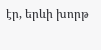էր, երևի խորթ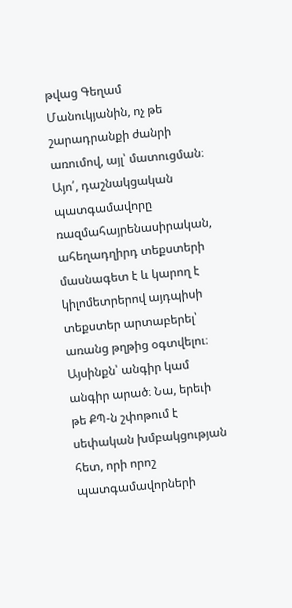թվաց Գեղամ Մանուկյանին, ոչ թե շարադրանքի ժանրի առումով, այլ՝ մատուցման։ Այո՛, դաշնակցական պատգամավորը ռազմահայրենասիրական, ահեղադղիրդ տեքստերի մասնագետ է և կարող է կիլոմետրերով այդպիսի տեքստեր արտաբերել՝ առանց թղթից օգտվելու։
Այսինքն՝ անգիր կամ անգիր արած։ Նա, երեւի թե ՔՊ-ն շփոթում է սեփական խմբակցության հետ, որի որոշ պատգամավորների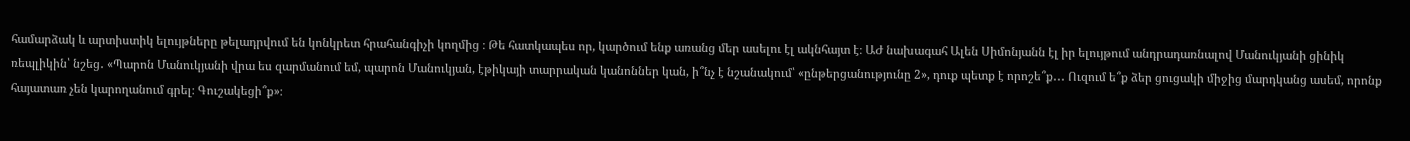համարձակ և արտիստիկ ելույթները թելադրվում են կոնկրետ հրահանգիչի կողմից ։ Թե հատկապես որ, կարծում ենք առանց մեր ասելու էլ ակնհայտ է։ ԱԺ նախագահ Ալեն Սիմոնյանն էլ իր ելույթում անդրադառնալով Մանուկյանի ցինիկ ռեպլիկին՝ նշեց․ «Պարոն Մանուկյանի վրա ես զարմանում եմ, պարոն Մանուկյան, էթիկայի տարրական կանոններ կան, ի՞նչ է նշանակում՝ «ընթերցանությունը 2», դուք պետք է որոշե՞ք․․․ Ուզում ե՞ք ձեր ցուցակի միջից մարդկանց ասեմ, որոնք հայատառ չեն կարողանում գրել։ Գուշակեցի՞ք»։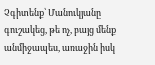Չգիտենք՝ Մանուկյանը գուշակեց, թե ոչ, բայց մենք անմիջապես, առաջին իսկ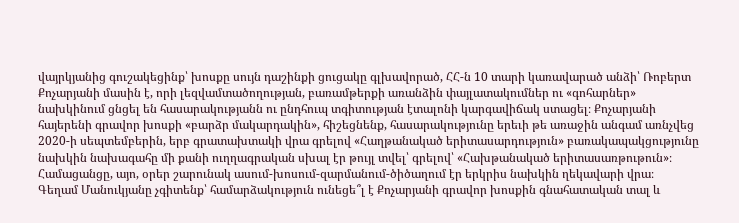վայրկյանից գուշակեցինք՝ խոսքը սույն դաշինքի ցուցակը գլխավորած, ՀՀ-ն 10 տարի կառավարած անձի՝ Ռոբերտ Քոչարյանի մասին է, որի լեզվամտածողության, բառամթերքի առանձին փայլատակումներ ու «գոհարներ» նախկինում ցնցել են հասարակությանն ու ընդհուպ տգիտության էտալոնի կարգավիճակ ստացել։ Քոչարյանի հայերենի գրավոր խոսքի «բարձր մակարդակին», հիշեցնենք, հասարակությունը երեւի թե առաջին անգամ առնչվեց 2020-ի սեպտեմբերին, երբ գրատախտակի վրա գրելով «Հաղթանակած երիտասարդություն» բառակապակցությունը նախկին նախագահը մի քանի ուղղագրական սխալ էր թույլ տվել՝ գրելով՝ «Հախթանակած երիտասառթութուն»։ Համացանցը, այո, օրեր շարունակ ասում-խոսում-զարմանում-ծիծաղում էր երկրիս նախկին ղեկավարի վրա։
Գեղամ Մանուկյանը չգիտենք՝ համարձակություն ունեցե՞լ է Քոչարյանի գրավոր խոսքին գնահատական տալ և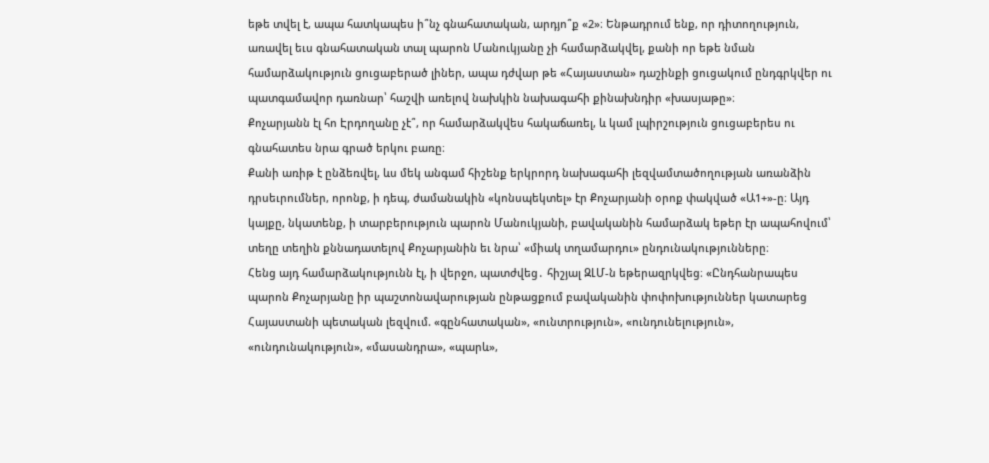եթե տվել է, ապա հատկապես ի՞նչ գնահատական, արդյո՞ք «2»։ Ենթադրում ենք, որ դիտողություն, առավել եւս գնահատական տալ պարոն Մանուկյանը չի համարձակվել, քանի որ եթե նման համարձակություն ցուցաբերած լիներ, ապա դժվար թե «Հայաստան» դաշինքի ցուցակում ընդգրկվեր ու պատգամավոր դառնար՝ հաշվի առելով նախկին նախագահի քինախնդիր «խասյաթը»։
Քոչարյանն էլ հո Էրդողանը չէ՞, որ համարձակվես հակաճառել, և կամ լպիրշություն ցուցաբերես ու գնահատես նրա գրած երկու բառը։
Քանի առիթ է ընձեռվել, ևս մեկ անգամ հիշենք երկրորդ նախագահի լեզվամտածողության առանձին դրսեւրումներ, որոնք, ի դեպ, ժամանակին «կոնսպեկտել» էր Քոչարյանի օրոք փակված «Ա1+»-ը։ Այդ կայքը, նկատենք, ի տարբերություն պարոն Մանուկյանի, բավականին համարձակ եթեր էր ապահովում՝ տեղը տեղին քննադատելով Քոչարյանին եւ նրա՝ «միակ տղամարդու» ընդունակությունները։
Հենց այդ համարձակությունն էլ, ի վերջո, պատժվեց․ հիշյալ ԶԼՄ-ն եթերազրկվեց։ «Ընդհանրապես պարոն Քոչարյանը իր պաշտոնավարության ընթացքում բավականին փոփոխություններ կատարեց Հայաստանի պետական լեզվում. «գընհատական», «ունտրություն», «ունդունելություն», «ունդունակություն», «մասանդրա», «պարև»,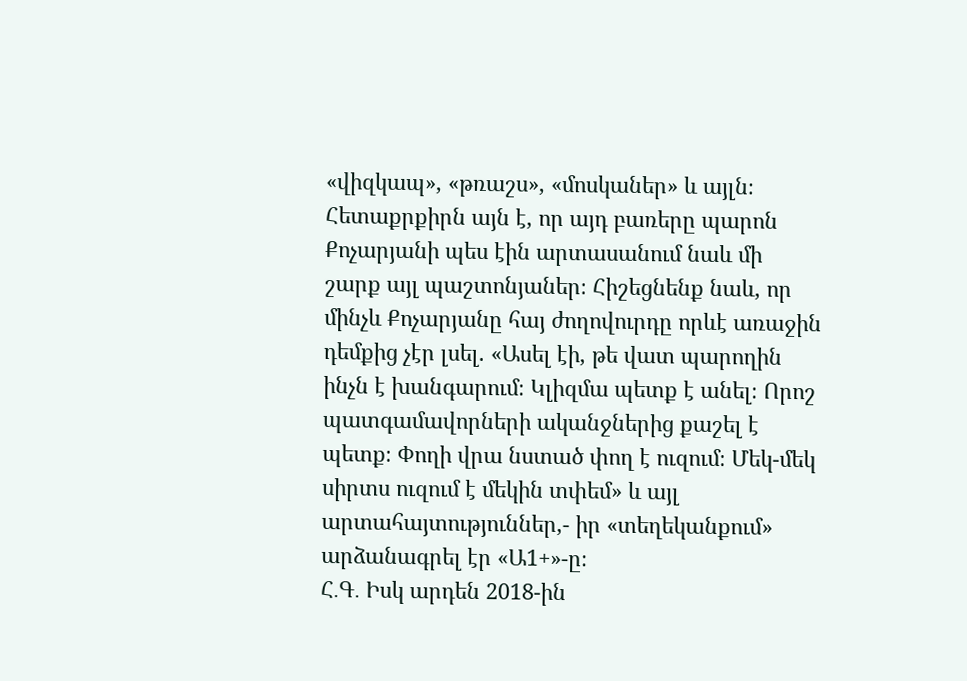«վիզկապ», «թռաշս», «մոսկաներ» և այլն։
Հետաքրքիրն այն է, որ այդ բառերը պարոն Քոչարյանի պես էին արտասանում նաև մի շարք այլ պաշտոնյաներ։ Հիշեցնենք նաև, որ մինչև Քոչարյանը հայ ժողովուրդը որևէ առաջին դեմքից չէր լսել. «Ասել էի, թե վատ պարողին ինչն է խանգարում։ Կլիզմա պետք է անել։ Որոշ պատգամավորների ականջներից քաշել է պետք։ Փողի վրա նստած փող է ուզում։ Մեկ-մեկ սիրտս ուզում է մեկին տփեմ» և այլ արտահայտություններ,- իր «տեղեկանքում» արձանագրել էր «Ա1+»-ը։
Հ․Գ․ Իսկ արդեն 2018-ին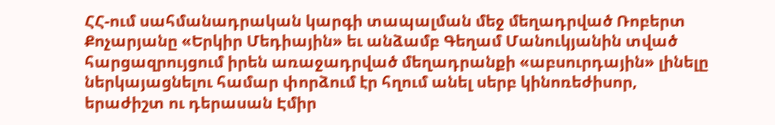ՀՀ-ում սահմանադրական կարգի տապալման մեջ մեղադրված Ռոբերտ Քոչարյանը «Երկիր Մեդիային» եւ անձամբ Գեղամ Մանուկյանին տված հարցազրույցում իրեն առաջադրված մեղադրանքի «աբսուրդային» լինելը ներկայացնելու համար փորձում էր հղում անել սերբ կինոռեժիսոր, երաժիշտ ու դերասան Էմիր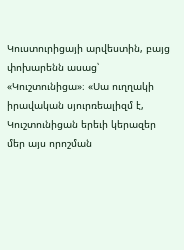Կուստուրիցայի արվեստին, բայց փոխարենն ասաց՝ «Կուշտունիցա»։ «Սա ուղղակի իրավական սյուրռեալիզմ է, Կուշտունիցան երեւի կերազեր մեր այս որոշման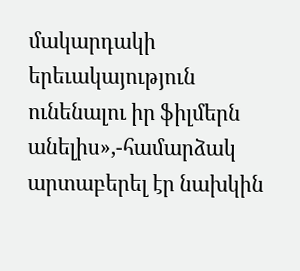մակարդակի երեւակայություն ունենալու իր ֆիլմերն անելիս»,-համարձակ արտաբերել էր նախկին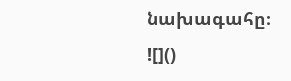նախագահը։
![]()